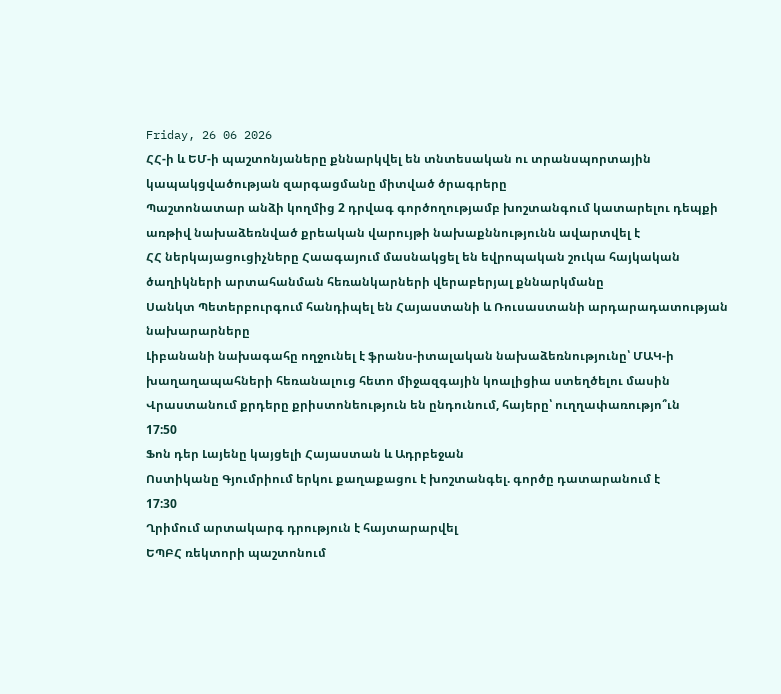Friday, 26 06 2026
ՀՀ-ի և ԵՄ-ի պաշտոնյաները քննարկվել են տնտեսական ու տրանսպորտային կապակցվածության զարգացմանը միտված ծրագրերը
Պաշտոնատար անձի կողմից 2 դրվագ գործողությամբ խոշտանգում կատարելու դեպքի առթիվ նախաձեռնված քրեական վարույթի նախաքննությունն ավարտվել է
ՀՀ ներկայացուցիչները Հաագայում մասնակցել են եվրոպական շուկա հայկական ծաղիկների արտահանման հեռանկարների վերաբերյալ քննարկմանը
Սանկտ Պետերբուրգում հանդիպել են Հայաստանի և Ռուսաստանի արդարադատության նախարարները
Լիբանանի նախագահը ողջունել է ֆրանս-իտալական նախաձեռնությունը՝ ՄԱԿ-ի խաղաղապահների հեռանալուց հետո միջազգային կոալիցիա ստեղծելու մասին
Վրաստանում քրդերը քրիստոնեություն են ընդունում, հայերը՝ ուղղափառությո՞ւն
17:50
Ֆոն դեր Լայենը կայցելի Հայաստան և Ադրբեջան
Ոստիկանը Գյումրիում երկու քաղաքացու է խոշտանգել. գործը դատարանում է
17:30
Ղրիմում արտակարգ դրություն է հայտարարվել
ԵՊԲՀ ռեկտորի պաշտոնում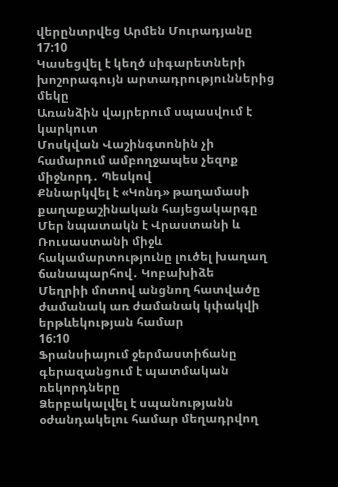վերընտրվեց Արմեն Մուրադյանը
17:10
Կասեցվել է կեղծ սիգարետների խոշորագույն արտադրություններից մեկը
Առանձին վայրերում սպասվում է կարկուտ
Մոսկվան Վաշինգտոնին չի համարում ամբողջապես չեզոք միջնորդ․ Պեսկով
Քննարկվել է «Կոնդ» թաղամասի քաղաքաշինական հայեցակարգը
Մեր նպատակն է Վրաստանի և Ռուսաստանի միջև հակամարտությունը լուծել խաղաղ ճանապարհով․ Կոբախիձե
Մեղրիի մոտով անցնող հատվածը ժամանակ առ ժամանակ կփակվի երթևեկության համար
16:10
Ֆրանսիայում ջերմաստիճանը գերազանցում է պատմական ռեկորդները
Ձերբակալվել է սպանությանն օժանդակելու համար մեղադրվող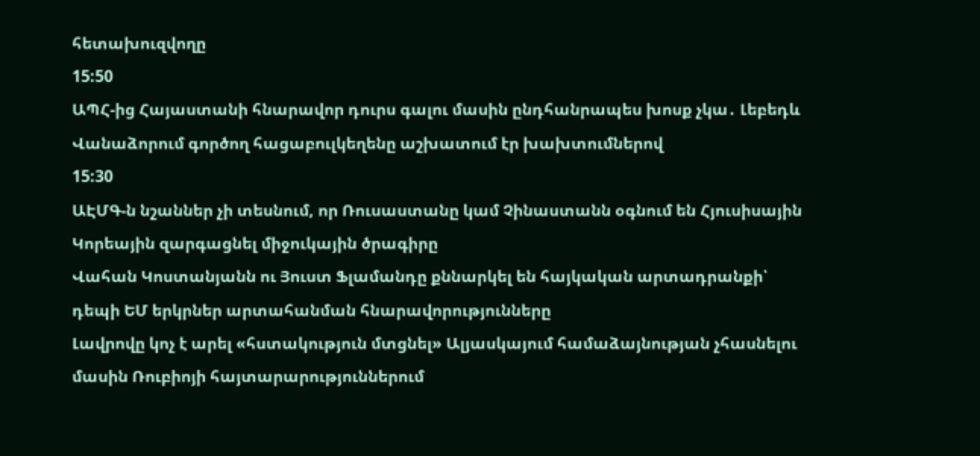հետախուզվողը
15:50
ԱՊՀ-ից Հայաստանի հնարավոր դուրս գալու մասին ընդհանրապես խոսք չկա․ Լեբեդև
Վանաձորում գործող հացաբուլկեղենը աշխատում էր խախտումներով
15:30
ԱԷՄԳ-ն նշաններ չի տեսնում, որ Ռուսաստանը կամ Չինաստանն օգնում են Հյուսիսային Կորեային զարգացնել միջուկային ծրագիրը
Վահան Կոստանյանն ու Յուստ Ֆլամանդը քննարկել են հայկական արտադրանքի՝ դեպի ԵՄ երկրներ արտահանման հնարավորությունները
Լավրովը կոչ է արել «հստակություն մտցնել» Ալյասկայում համաձայնության չհասնելու մասին Ռուբիոյի հայտարարություններում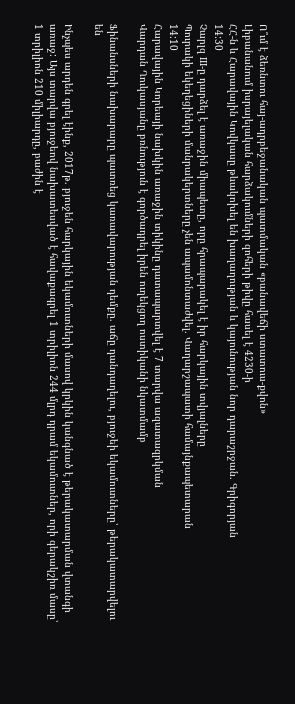Ո՞ւմ է ձեռնտու հայ-ադրբեջանական պատմական «բանավեճի ստատուս-քվոն»
Լիբանանում իսրայելական հարձակումների զոհերի թիվը հասել է 4230-ի
ՀՀ-ն և Հարավային Կովկասը թևակոխել են խաղաղության և կայունության նոր դարաշրջան. Գրիգորյան
14:30
Չարլզ III-ը դարձել է առաջին միապետը, որը հրապարակել է իր հարկային տվյալները
Պուրակի եկեղեցիների մանրակերտները չեն ապամոնտաժվել․ Վաղարշապատի համայնքապետարան
14:10
Հարավային Կորեայի նախկին առաջին տիկինը դատապարտվել է 7 տարվա ազատազրկման
Վարդան Ղուկասյանը բռնություն է գործադրել իրեն ուղեկցող ոստիկանի նկատմամբ

Ֆինանսների նախարարը պատռեց կառավարության դեմքը. աճը դանդաղելու, բյուջեի եկամուտները՝ թերակատարվելու են

Ինչպես արդեն գրել էինք, 2017թ. բյուջեն հարկային եկամուտների մասով կրկին կանգնած է թերակատարման վտանգի առաջ: Այս տարվա բյուջեով նախատեսված է հավաքագրել 1 տրիլիոն 244 մլրդ դրամ եկամուտներ, որի գերակշիռ մասը՝ 1 տրիլիոն 210 միլիարդը, բաժին է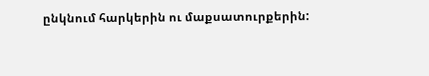ընկնում հարկերին ու մաքսատուրքերին: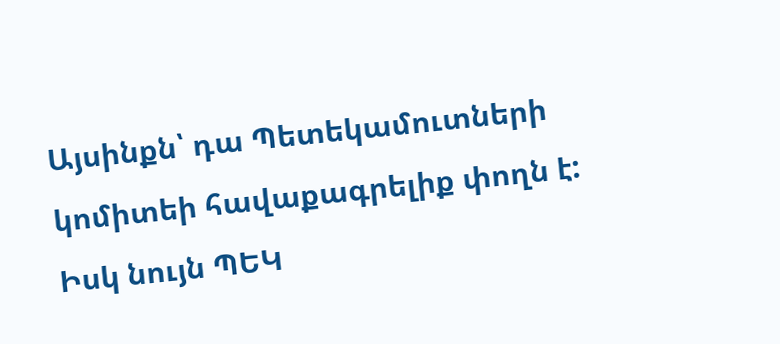Այսինքն՝ դա Պետեկամուտների կոմիտեի հավաքագրելիք փողն է: Իսկ նույն ՊԵԿ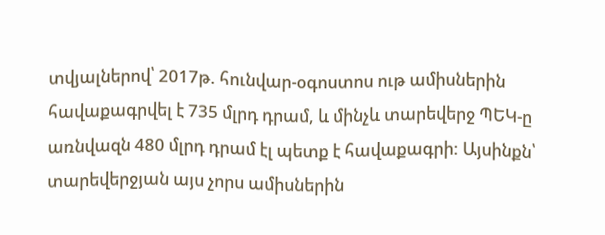տվյալներով՝ 2017թ. հունվար-օգոստոս ութ ամիսներին հավաքագրվել է 735 մլրդ դրամ, և մինչև տարեվերջ ՊԵԿ-ը առնվազն 480 մլրդ դրամ էլ պետք է հավաքագրի: Այսինքն՝ տարեվերջյան այս չորս ամիսներին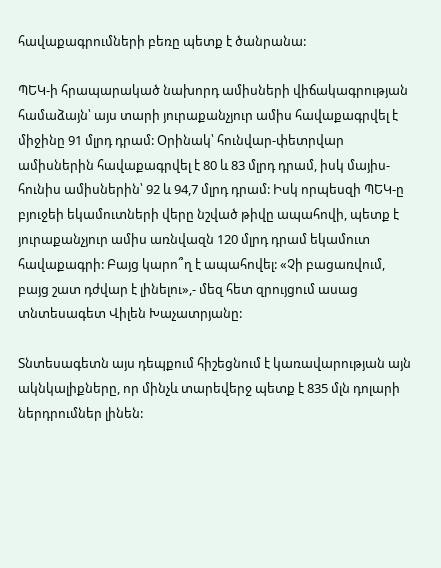հավաքագրումների բեռը պետք է ծանրանա:

ՊԵԿ-ի հրապարակած նախորդ ամիսների վիճակագրության համաձայն՝ այս տարի յուրաքանչյուր ամիս հավաքագրվել է միջինը 91 մլրդ դրամ: Օրինակ՝ հունվար-փետրվար ամիսներին հավաքագրվել է 80 և 83 մլրդ դրամ, իսկ մայիս-հունիս ամիսներին՝ 92 և 94,7 մլրդ դրամ: Իսկ որպեսզի ՊԵԿ-ը բյուջեի եկամուտների վերը նշված թիվը ապահովի, պետք է յուրաքանչյուր ամիս առնվազն 120 մլրդ դրամ եկամուտ հավաքագրի: Բայց կարո՞ղ է ապահովել: «Չի բացառվում, բայց շատ դժվար է լինելու»,- մեզ հետ զրույցում ասաց տնտեսագետ Վիլեն Խաչատրյանը:

Տնտեսագետն այս դեպքում հիշեցնում է կառավարության այն ակնկալիքները, որ մինչև տարեվերջ պետք է 835 մլն դոլարի ներդրումներ լինեն: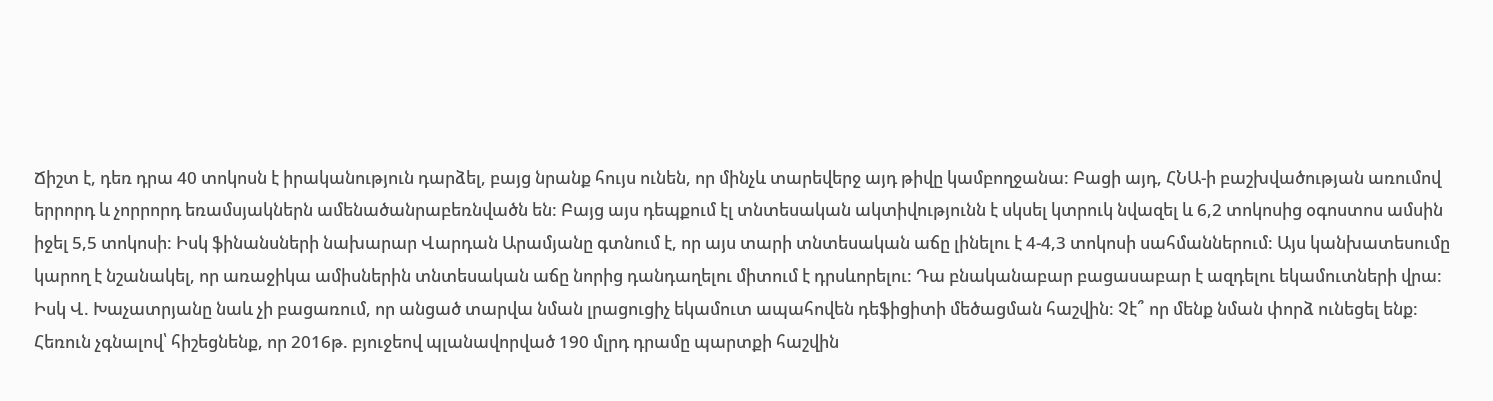Ճիշտ է, դեռ դրա 40 տոկոսն է իրականություն դարձել, բայց նրանք հույս ունեն, որ մինչև տարեվերջ այդ թիվը կամբողջանա: Բացի այդ, ՀՆԱ-ի բաշխվածության առումով երրորդ և չորրորդ եռամսյակներն ամենածանրաբեռնվածն են: Բայց այս դեպքում էլ տնտեսական ակտիվությունն է սկսել կտրուկ նվազել և 6,2 տոկոսից օգոստոս ամսին իջել 5,5 տոկոսի: Իսկ ֆինանսների նախարար Վարդան Արամյանը գտնում է, որ այս տարի տնտեսական աճը լինելու է 4-4,3 տոկոսի սահմաններում: Այս կանխատեսումը կարող է նշանակել, որ առաջիկա ամիսներին տնտեսական աճը նորից դանդաղելու միտում է դրսևորելու: Դա բնականաբար բացասաբար է ազդելու եկամուտների վրա:
Իսկ Վ. Խաչատրյանը նաև չի բացառում, որ անցած տարվա նման լրացուցիչ եկամուտ ապահովեն դեֆիցիտի մեծացման հաշվին: Չէ՞ որ մենք նման փորձ ունեցել ենք: Հեռուն չգնալով՝ հիշեցնենք, որ 2016թ. բյուջեով պլանավորված 190 մլրդ դրամը պարտքի հաշվին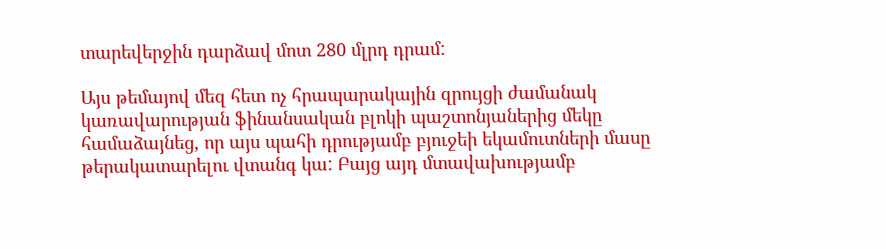տարեվերջին դարձավ մոտ 280 մլրդ դրամ:

Այս թեմայով մեզ հետ ոչ հրապարակային զրույցի ժամանակ կառավարության ֆինանսական բլոկի պաշտոնյաներից մեկը համաձայնեց, որ այս պահի դրությամբ բյուջեի եկամուտների մասը թերակատարելու վտանգ կա: Բայց այդ մտավախությամբ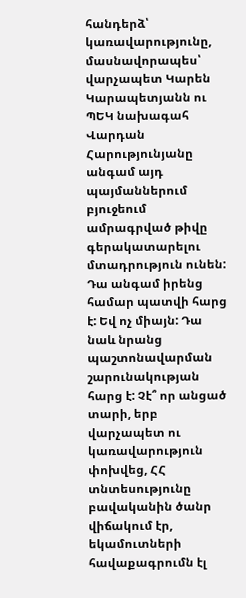հանդերձ՝ կառավարությունը, մասնավորապես՝ վարչապետ Կարեն Կարապետյանն ու ՊԵԿ նախագահ Վարդան Հարությունյանը անգամ այդ պայմաններում բյուջեում ամրագրված թիվը գերակատարելու մտադրություն ունեն: Դա անգամ իրենց համար պատվի հարց է: Եվ ոչ միայն: Դա նաև նրանց պաշտոնավարման շարունակության հարց է: Չէ՞ որ անցած տարի, երբ վարչապետ ու կառավարություն փոխվեց, ՀՀ տնտեսությունը բավականին ծանր վիճակում էր, եկամուտների հավաքագրումն էլ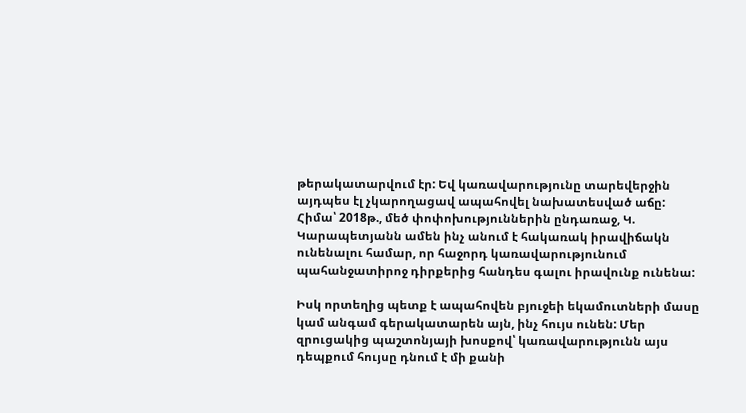թերակատարվում էր: Եվ կառավարությունը տարեվերջին այդպես էլ չկարողացավ ապահովել նախատեսված աճը: Հիմա՝ 2018թ., մեծ փոփոխություններին ընդառաջ, Կ. Կարապետյանն ամեն ինչ անում է հակառակ իրավիճակն ունենալու համար, որ հաջորդ կառավարությունում պահանջատիրոջ դիրքերից հանդես գալու իրավունք ունենա:

Իսկ որտեղից պետք է ապահովեն բյուջեի եկամուտների մասը կամ անգամ գերակատարեն այն, ինչ հույս ունեն: Մեր զրուցակից պաշտոնյայի խոսքով՝ կառավարությունն այս դեպքում հույսը դնում է մի քանի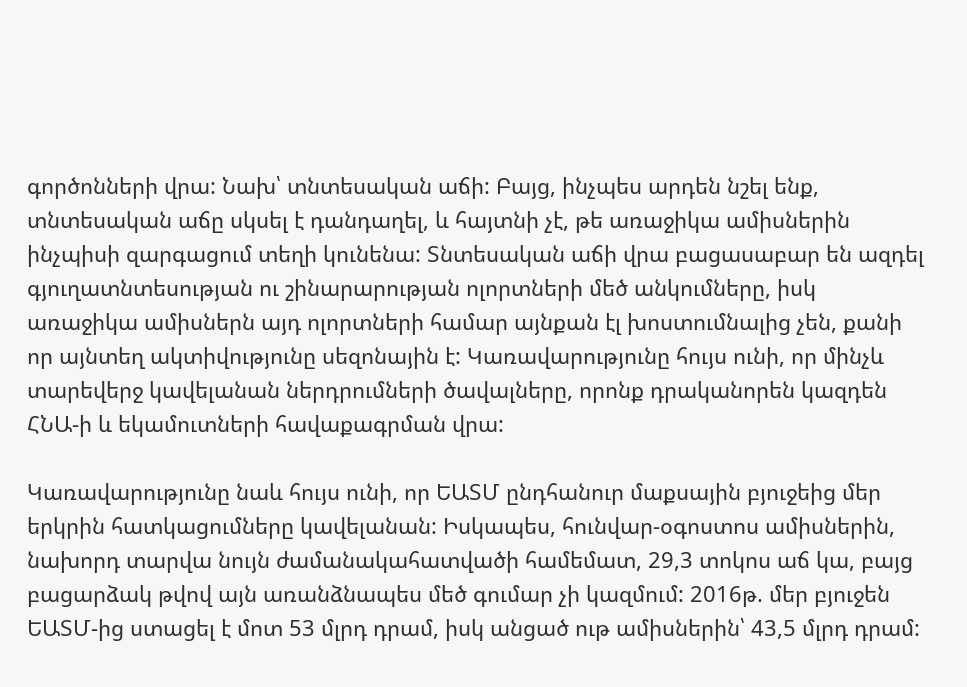գործոնների վրա: Նախ՝ տնտեսական աճի: Բայց, ինչպես արդեն նշել ենք, տնտեսական աճը սկսել է դանդաղել, և հայտնի չէ, թե առաջիկա ամիսներին ինչպիսի զարգացում տեղի կունենա: Տնտեսական աճի վրա բացասաբար են ազդել գյուղատնտեսության ու շինարարության ոլորտների մեծ անկումները, իսկ առաջիկա ամիսներն այդ ոլորտների համար այնքան էլ խոստումնալից չեն, քանի որ այնտեղ ակտիվությունը սեզոնային է: Կառավարությունը հույս ունի, որ մինչև տարեվերջ կավելանան ներդրումների ծավալները, որոնք դրականորեն կազդեն ՀՆԱ-ի և եկամուտների հավաքագրման վրա:

Կառավարությունը նաև հույս ունի, որ ԵԱՏՄ ընդհանուր մաքսային բյուջեից մեր երկրին հատկացումները կավելանան: Իսկապես, հունվար-օգոստոս ամիսներին, նախորդ տարվա նույն ժամանակահատվածի համեմատ, 29,3 տոկոս աճ կա, բայց բացարձակ թվով այն առանձնապես մեծ գումար չի կազմում: 2016թ. մեր բյուջեն ԵԱՏՄ-ից ստացել է մոտ 53 մլրդ դրամ, իսկ անցած ութ ամիսներին՝ 43,5 մլրդ դրամ: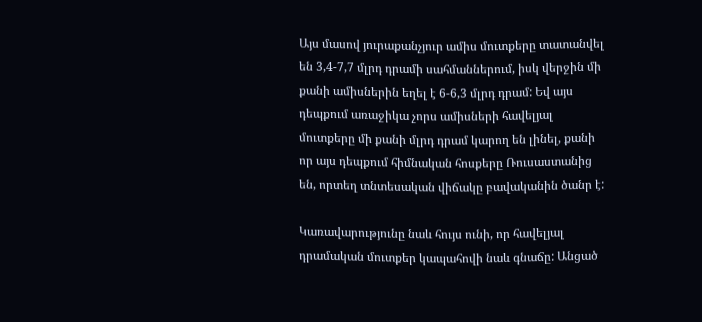Այս մասով յուրաքանչյուր ամիս մուտքերը տատանվել են 3,4-7,7 մլրդ դրամի սահմաններում, իսկ վերջին մի քանի ամիսներին եղել է 6-6,3 մլրդ դրամ: Եվ այս դեպքում առաջիկա չորս ամիսների հավելյալ մուտքերը մի քանի մլրդ դրամ կարող են լինել, քանի որ այս դեպքում հիմնական հոսքերը Ռուսաստանից են, որտեղ տնտեսական վիճակը բավականին ծանր է:

Կառավարությունը նաև հույս ունի, որ հավելյալ դրամական մուտքեր կապահովի նաև գնաճը: Անցած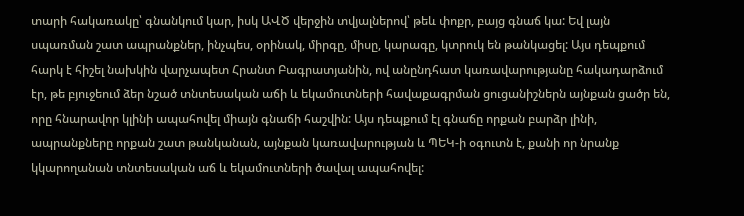տարի հակառակը՝ գնանկում կար, իսկ ԱՎԾ վերջին տվյալներով՝ թեև փոքր, բայց գնաճ կա: Եվ լայն սպառման շատ ապրանքներ, ինչպես, օրինակ, միրգը, միսը, կարագը, կտրուկ են թանկացել: Այս դեպքում հարկ է հիշել նախկին վարչապետ Հրանտ Բագրատյանին, ով անընդհատ կառավարությանը հակադարձում էր, թե բյուջեում ձեր նշած տնտեսական աճի և եկամուտների հավաքագրման ցուցանիշներն այնքան ցածր են, որը հնարավոր կլինի ապահովել միայն գնաճի հաշվին: Այս դեպքում էլ գնաճը որքան բարձր լինի, ապրանքները որքան շատ թանկանան, այնքան կառավարության և ՊԵԿ-ի օգուտն է, քանի որ նրանք կկարողանան տնտեսական աճ և եկամուտների ծավալ ապահովել: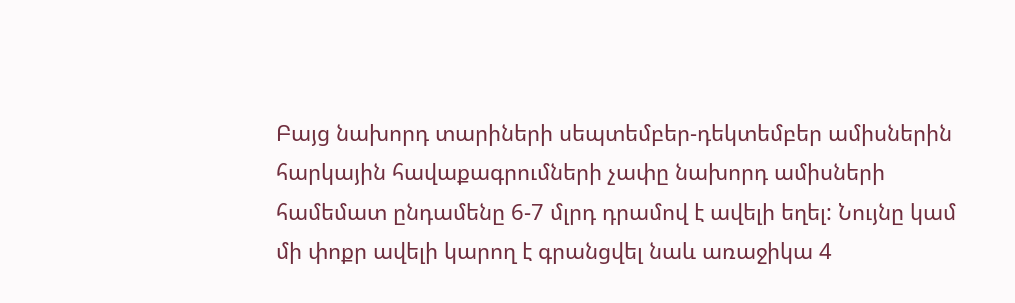Բայց նախորդ տարիների սեպտեմբեր-դեկտեմբեր ամիսներին հարկային հավաքագրումների չափը նախորդ ամիսների համեմատ ընդամենը 6-7 մլրդ դրամով է ավելի եղել: Նույնը կամ մի փոքր ավելի կարող է գրանցվել նաև առաջիկա 4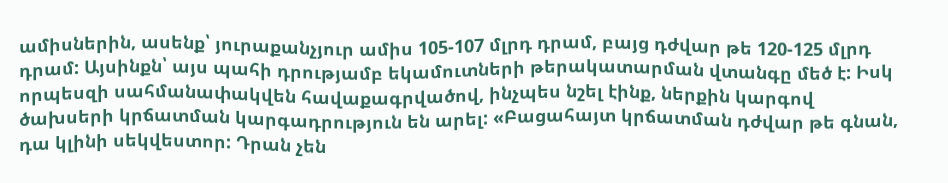ամիսներին, ասենք՝ յուրաքանչյուր ամիս 105-107 մլրդ դրամ, բայց դժվար թե 120-125 մլրդ դրամ: Այսինքն՝ այս պահի դրությամբ եկամուտների թերակատարման վտանգը մեծ է: Իսկ որպեսզի սահմանափակվեն հավաքագրվածով, ինչպես նշել էինք, ներքին կարգով ծախսերի կրճատման կարգադրություն են արել: «Բացահայտ կրճատման դժվար թե գնան, դա կլինի սեկվեստոր: Դրան չեն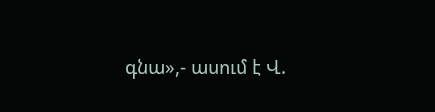գնա»,- ասում է Վ.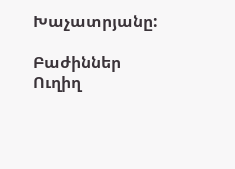Խաչատրյանը:

Բաժիններ
Ուղիղ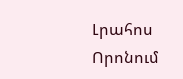Լրահոս
Որոնում